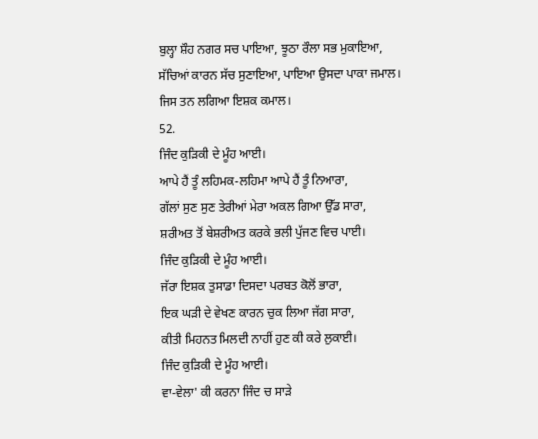ਬੁਲ੍ਹਾ ਸ਼ੌਹ ਨਗਰ ਸਚ ਪਾਇਆ, ਝੂਠਾ ਰੌਲਾ ਸਭ ਮੁਕਾਇਆ,
ਸੱਚਿਆਂ ਕਾਰਨ ਸੱਚ ਸੁਣਾਇਆ, ਪਾਇਆ ਉਸਦਾ ਪਾਕਾ ਜਮਾਲ।
ਜਿਸ ਤਨ ਲਗਿਆ ਇਸ਼ਕ ਕਮਾਲ।
52.
ਜਿੰਦ ਕੁੜਿਕੀ ਦੇ ਮੂੰਹ ਆਈ।
ਆਪੇ ਹੈਂ ਤੂੰ ਲਹਿਮਕ-ਲਹਿਮਾ ਆਪੇ ਹੈਂ ਤੂੰ ਨਿਆਰਾ,
ਗੱਲਾਂ ਸੁਣ ਸੁਣ ਤੇਰੀਆਂ ਮੇਰਾ ਅਕਲ ਗਿਆ ਉੱਡ ਸਾਰਾ,
ਸ਼ਰੀਅਤ ਤੋਂ ਬੇਸ਼ਰੀਅਤ ਕਰਕੇ ਭਲੀ ਪੁੱਜਣ ਵਿਚ ਪਾਈ।
ਜਿੰਦ ਕੁੜਿਕੀ ਦੇ ਮੂੰਹ ਆਈ।
ਜੱਰਾ ਇਸ਼ਕ ਤੁਸਾਡਾ ਦਿਸਦਾ ਪਰਬਤ ਕੋਲੋਂ ਭਾਰਾ,
ਇਕ ਘੜੀ ਦੇ ਵੇਖਣ ਕਾਰਨ ਚੁਕ ਲਿਆ ਜੱਗ ਸਾਰਾ,
ਕੀਤੀ ਮਿਹਨਤ ਮਿਲਦੀ ਨਾਹੀਂ ਹੁਣ ਕੀ ਕਰੇ ਲੁਕਾਈ।
ਜਿੰਦ ਕੁੜਿਕੀ ਦੇ ਮੂੰਹ ਆਈ।
ਵਾ-ਵੇਲਾ' ਕੀ ਕਰਨਾ ਜਿੰਦ ਚ ਸਾੜੇ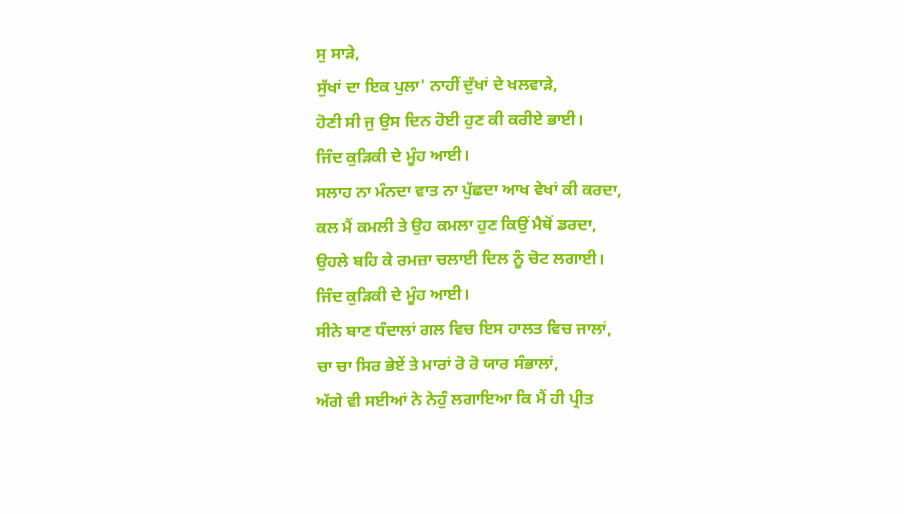ਸੁ ਸਾੜੇ,
ਸੁੱਖਾਂ ਦਾ ਇਕ ਪੁਲਾ' ਨਾਹੀਂ ਦੁੱਖਾਂ ਦੇ ਖਲਵਾੜੇ,
ਹੋਣੀ ਸੀ ਜੁ ਉਸ ਦਿਨ ਹੋਈ ਹੁਣ ਕੀ ਕਰੀਏ ਭਾਈ।
ਜਿੰਦ ਕੁੜਿਕੀ ਦੇ ਮੂੰਹ ਆਈ।
ਸਲਾਹ ਨਾ ਮੰਨਦਾ ਵਾਤ ਨਾ ਪੁੱਛਦਾ ਆਖ ਵੇਖਾਂ ਕੀ ਕਰਦਾ,
ਕਲ ਮੈਂ ਕਮਲੀ ਤੇ ਉਹ ਕਮਲਾ ਹੁਣ ਕਿਉਂ ਮੈਥੋਂ ਡਰਦਾ,
ਉਹਲੇ ਬਹਿ ਕੇ ਰਮਜ਼ਾ ਚਲਾਈ ਦਿਲ ਨੂੰ ਚੋਟ ਲਗਾਈ।
ਜਿੰਦ ਕੁੜਿਕੀ ਦੇ ਮੂੰਹ ਆਈ।
ਸੀਨੇ ਬਾਣ ਧੰਦਾਲਾਂ ਗਲ ਵਿਚ ਇਸ ਹਾਲਤ ਵਿਚ ਜਾਲਾਂ,
ਚਾ ਚਾ ਸਿਰ ਭੇਏਂ ਤੇ ਮਾਰਾਂ ਰੋ ਰੋ ਯਾਰ ਸੰਭਾਲਾਂ,
ਅੱਗੇ ਵੀ ਸਈਆਂ ਨੇ ਨੇਹੁੰ ਲਗਾਇਆ ਕਿ ਮੈਂ ਹੀ ਪ੍ਰੀਤ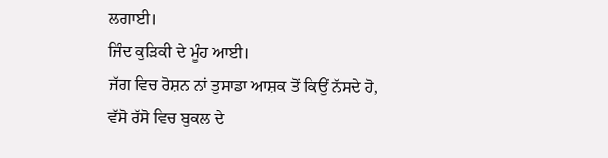ਲਗਾਈ।
ਜਿੰਦ ਕੁੜਿਕੀ ਦੇ ਮੂੰਹ ਆਈ।
ਜੱਗ ਵਿਚ ਰੋਸ਼ਨ ਨਾਂ ਤੁਸਾਡਾ ਆਸ਼ਕ ਤੋਂ ਕਿਉਂ ਨੱਸਦੇ ਹੋ,
ਵੱਸੋ ਰੱਸੋ ਵਿਚ ਬੁਕਲ ਦੇ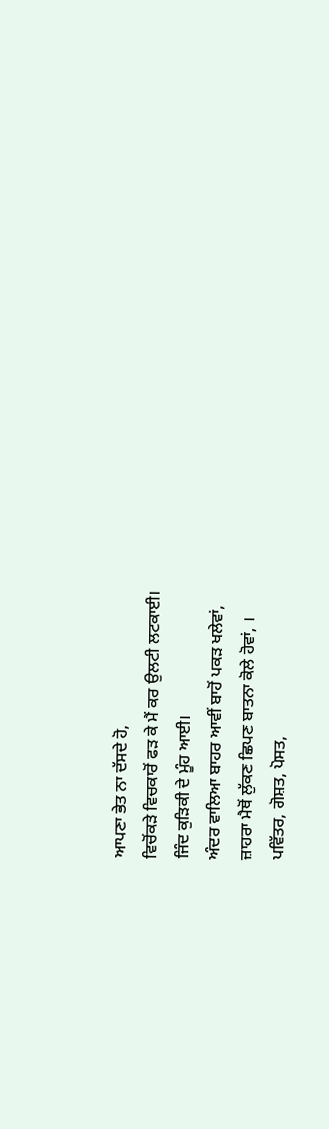ਆਪਣਾ ਭੇਤ ਨਾ ਦੱਸਦੇ ਹੋ,
ਵਿਚੋਂਕੜੇ ਵਿਚਕਾਰੋਂ ਫੜ ਕੇ ਮੈਂ ਕਰ ਉਲਟੀ ਲਟਕਾਈ।
ਜਿੰਦ ਕੁੜਿਕੀ ਦੇ ਮੂੰਹ ਆਈ।
ਅੰਦਰ ਵਾਲਿਆ ਬਾਹਰ ਆਵੀਂ ਬਾਹੋਂ ਪਕੜ ਖਲੇਵਾਂ,
ਜ਼ਾਹਰਾ ਮੈਥੋਂ ਲੁੱਕਣ ਛਿਪਣ ਬਾਤਨਾ ਕੋਲੇ ਹੋਵਾਂ, ।
ਪਵਿੱਤਰ, ਗੋਸ਼ਤ, ਪੋਸਤ,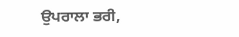ਉਪਰਾਲਾ ਭਰੀ,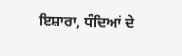ਇਸ਼ਾਰਾ, ਧੰਦਿਆਂ ਦੇ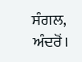ਸੰਗਲ, ਅੰਦਰੋਂ।